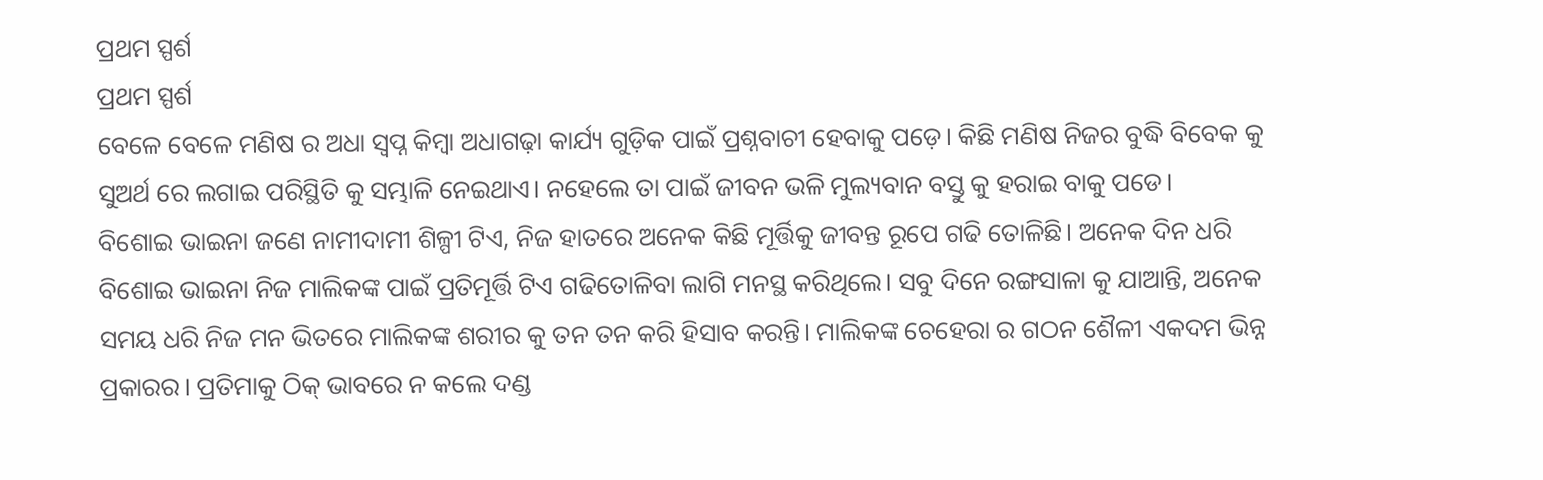ପ୍ରଥମ ସ୍ପର୍ଶ
ପ୍ରଥମ ସ୍ପର୍ଶ
ବେଳେ ବେଳେ ମଣିଷ ର ଅଧା ସ୍ବପ୍ନ କିମ୍ବା ଅଧାଗଢ଼ା କାର୍ଯ୍ୟ ଗୁଡ଼ିକ ପାଇଁ ପ୍ରଶ୍ନବାଚୀ ହେବାକୁ ପଡ଼େ। କିଛି ମଣିଷ ନିଜର ବୁଦ୍ଧି ବିବେକ କୁ ସୁଅର୍ଥ ରେ ଲଗାଇ ପରିସ୍ଥିତି କୁ ସମ୍ଭାଳି ନେଇଥାଏ। ନହେଲେ ତା ପାଇଁ ଜୀବନ ଭଳି ମୁଲ୍ୟବାନ ବସ୍ତୁ କୁ ହରାଇ ବାକୁ ପଡେ।
ବିଶୋଇ ଭାଇନା ଜଣେ ନାମୀଦାମୀ ଶିଳ୍ପୀ ଟିଏ, ନିଜ ହାତରେ ଅନେକ କିଛି ମୂର୍ତ୍ତିକୁ ଜୀବନ୍ତ ରୂପେ ଗଢି ତୋଳିଛି। ଅନେକ ଦିନ ଧରି ବିଶୋଇ ଭାଇନା ନିଜ ମାଲିକଙ୍କ ପାଇଁ ପ୍ରତିମୂର୍ତ୍ତି ଟିଏ ଗଢିତୋଳିବା ଲାଗି ମନସ୍ଥ କରିଥିଲେ। ସବୁ ଦିନେ ରଙ୍ଗସାଳା କୁ ଯାଆନ୍ତି, ଅନେକ ସମୟ ଧରି ନିଜ ମନ ଭିତରେ ମାଲିକଙ୍କ ଶରୀର କୁ ତନ ତନ କରି ହିସାବ କରନ୍ତି। ମାଲିକଙ୍କ ଚେହେରା ର ଗଠନ ଶୈଳୀ ଏକଦମ ଭିନ୍ନ ପ୍ରକାରର। ପ୍ରତିମାକୁ ଠିକ୍ ଭାବରେ ନ କଲେ ଦଣ୍ଡ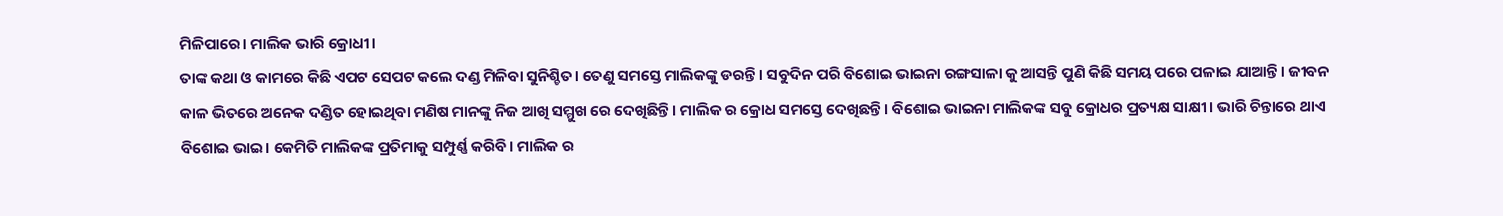ମିଳିପାରେ। ମାଲିକ ଭାରି କ୍ରୋଧୀ।
ତାଙ୍କ କଥା ଓ କାମରେ କିଛି ଏପଟ ସେପଟ କଲେ ଦଣ୍ଡ ମିଳିବା ସୁନିଶ୍ଚିତ। ତେଣୁ ସମସ୍ତେ ମାଲିକଙ୍କୁ ଡରନ୍ତି। ସବୁଦିନ ପରି ବିଶୋଇ ଭାଇନା ରଙ୍ଗସାଳା କୁ ଆସନ୍ତି ପୁଣି କିଛି ସମୟ ପରେ ପଳାଇ ଯାଆନ୍ତି। ଜୀବନ କାଳ ଭିତରେ ଅନେକ ଦଣ୍ଡିତ ହୋଇଥିବା ମଣିଷ ମାନଙ୍କୁ ନିଜ ଆଖି ସମ୍ମୁଖ ରେ ଦେଖିଛିନ୍ତି। ମାଲିକ ର କ୍ରୋଧ ସମସ୍ତେ ଦେଖିଛନ୍ତି। ବିଶୋଇ ଭାଇନା ମାଲିକଙ୍କ ସବୁ କ୍ରୋଧର ପ୍ରତ୍ୟକ୍ଷ ସାକ୍ଷୀ। ଭାରି ଚିନ୍ତାରେ ଥାଏ ବିଶୋଇ ଭାଇ। କେମିତି ମାଲିକଙ୍କ ପ୍ରତିମାକୁ ସମ୍ପୁର୍ଣ୍ଣ କରିବି। ମାଲିକ ର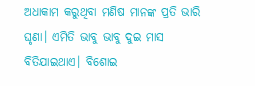ଅଧାକାମ କରୁଥିବା ମଣିଷ ମାନଙ୍କ ପ୍ରତି ଭାରି ଘୃଣା। ଏମିତି ଭାବୁ ଭାବୁ ଦୁଇ ମାସ ବିତିଯାଇଥାଏ। ବିଶୋଇ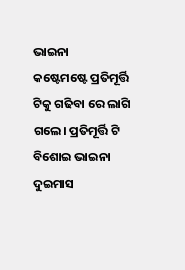ଭାଇନା
କଷ୍ଟେମଷ୍ଟେ ପ୍ରତିମୂର୍ତ୍ତି ଟିକୁ ଗଢିବା ରେ ଲାଗି ଗଲେ। ପ୍ରତିମୂର୍ତ୍ତି ଟି ବିଶୋଇ ଭାଇନା ଦୁଇମାସ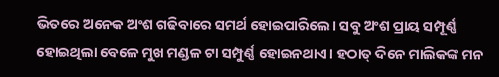ଭିତରେ ଅନେକ ଅଂଶ ଗଢିବାରେ ସମର୍ଥ ହୋଇପାରିଲେ। ସବୁ ଅଂଶ ପ୍ରାୟ ସମ୍ପୂର୍ଣ୍ଣ ହୋଇଥିଲା ବେଳେ ମୁଖ ମଣ୍ଡଳ ଟା ସମ୍ପୁର୍ଣ୍ଣ ହୋଇନଥାଏ। ହଠାତ୍ ଦିନେ ମାଲିକଙ୍କ ମନ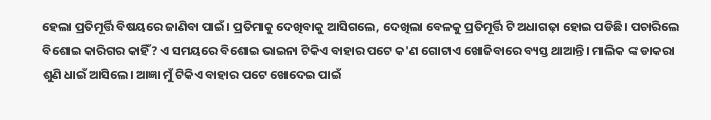ହେଲା ପ୍ରତିମୂର୍ତ୍ତି ବିଷୟରେ ଜାଣିବା ପାଇଁ। ପ୍ରତିମାକୁ ଦେଖିବାକୁ ଆସିଗଲେ, ଦେଖିଲା ବେଳକୁ ପ୍ରତିମୂର୍ତ୍ତି ଟି ଅଧାଗଢ଼ା ହୋଇ ପଡିଛି। ପଚାରିଲେ ବିଶୋଇ କାରିଗର କାହିଁ? ଏ ସମୟରେ ବିଶୋଇ ଭାଇନା ଟିକିଏ ବାହାର ପଟେ କ'ଣ ଗୋଟାଏ ଖୋଜିବାରେ ବ୍ୟସ୍ତ ଥାଆନ୍ତି। ମାଲିକ ଙ୍କ ଡାକରା ଶୁଣି ଧାଇଁ ଆସିଲେ। ଆଜ୍ଞା ମୁଁ ଟିକିଏ ବାହାର ପଟେ ଖୋଦେଇ ପାଇଁ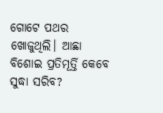ଗୋଟେ ପଥର ଖୋଜୁଥିଲି। ଆଛା ବିଶୋଇ ପ୍ରତିମୂର୍ତ୍ତି କେବେ ସୁଦ୍ଧା ସରିବ?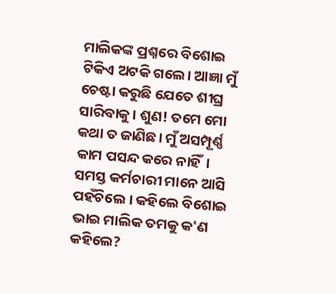ମାଲିକଙ୍କ ପ୍ରଶ୍ନରେ ବିଶୋଇ
ଟିକିଏ ଅଟକି ଗଲେ। ଆଜ୍ଞା ମୁଁ ଚେଷ୍ଟା କରୁଛି ଯେତେ ଶୀଘ୍ର ସାରିବାକୁ। ଶୁଣ! ତମେ ମୋ କଥା ତ ଜାଣିଛ। ମୁଁ ଅସମ୍ପୂର୍ଣ୍ଣ କାମ ପସନ୍ଦ କରେ ନାହିଁ। ସମସ୍ତ କର୍ମଚାରୀ ମାନେ ଆସି ପହଁଚିଲେ । କହିଲେ ବିଶୋଇ ଭାଇ ମାଲିକ ତମକୁ କ'ଣ କହିଲେ?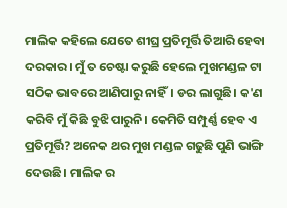ମାଲିକ କହିଲେ ଯେତେ ଶୀଘ୍ର ପ୍ରତିମୂର୍ତ୍ତି ତିଆରି ହେବା ଦରକାର। ମୁଁ ତ ଚେଷ୍ଟା କରୁଛି ହେଲେ ମୁଖମଣ୍ଡଳ ଟା ସଠିକ ଭାବରେ ଆଣିପାରୁ ନାହିଁ। ଡର ଲାଗୁଛି। କ'ଣ କରିବି ମୁଁ କିଛି ବୁଝି ପାରୁନି। କେମିତି ସମ୍ପୁର୍ଣ୍ଣ ହେବ ଏ ପ୍ରତିମୂର୍ତ୍ତି? ଅନେକ ଥର ମୁଖ ମଣ୍ଡଳ ଗଢୁଛି ପୁଣି ଭାଙ୍ଗି ଦେଉଛି। ମାଲିକ ର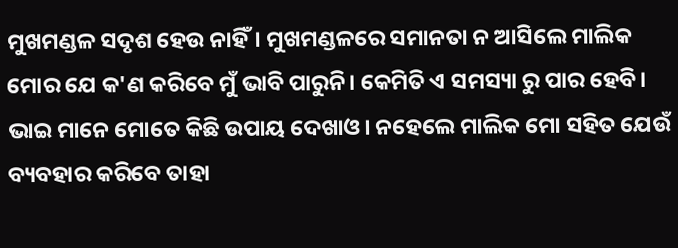ମୁଖମଣ୍ଡଳ ସଦୃଶ ହେଉ ନାହିଁ। ମୁଖମଣ୍ଡଳରେ ସମାନତା ନ ଆସିଲେ ମାଲିକ ମୋର ଯେ କ'ଣ କରିବେ ମୁଁ ଭାବି ପାରୁନି। କେମିତି ଏ ସମସ୍ୟା ରୁ ପାର ହେବି। ଭାଇ ମାନେ ମୋତେ କିଛି ଉପାୟ ଦେଖାଓ। ନହେଲେ ମାଲିକ ମୋ ସହିତ ଯେଉଁ ବ୍ୟବହାର କରିବେ ତାହା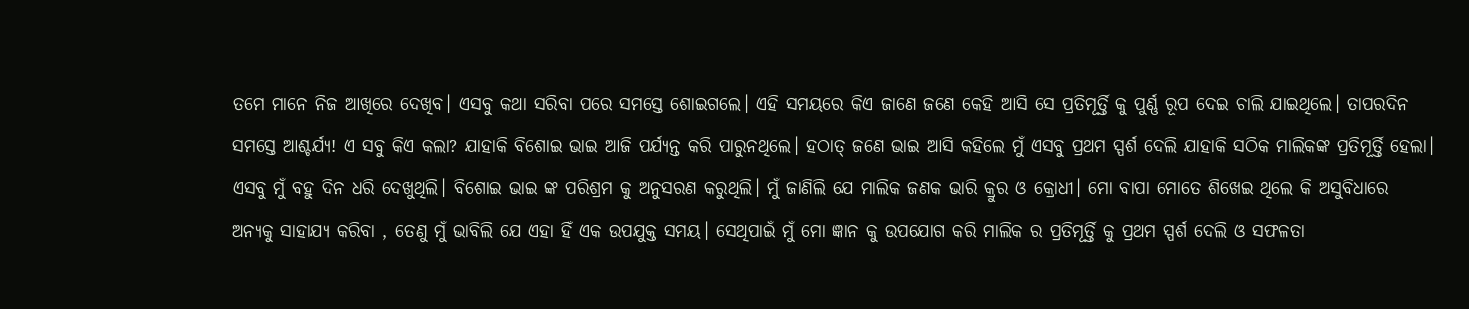ତମେ ମାନେ ନିଜ ଆଖିରେ ଦେଖିବ। ଏସବୁ କଥା ସରିବା ପରେ ସମସ୍ତେ ଶୋଇଗଲେ। ଏହି ସମୟରେ କିଏ ଜାଣେ ଜଣେ କେହି ଆସି ସେ ପ୍ରତିମୂର୍ତ୍ତି କୁ ପୁର୍ଣ୍ଣ ରୂପ ଦେଇ ଚାଲି ଯାଇଥିଲେ। ତାପରଦିନ ସମସ୍ତେ ଆଶ୍ଚର୍ଯ୍ୟ! ଏ ସବୁ କିଏ କଲା? ଯାହାକି ବିଶୋଇ ଭାଇ ଆଜି ପର୍ଯ୍ୟନ୍ତ କରି ପାରୁନଥିଲେ। ହଠାତ୍ ଜଣେ ଭାଇ ଆସି କହିଲେ ମୁଁ ଏସବୁ ପ୍ରଥମ ସ୍ପର୍ଶ ଦେଲି ଯାହାକି ସଠିକ ମାଲିକଙ୍କ ପ୍ରତିମୂର୍ତ୍ତି ହେଲା। ଏସବୁ ମୁଁ ବହୁ ଦିନ ଧରି ଦେଖୁଥିଲି। ବିଶୋଇ ଭାଇ ଙ୍କ ପରିଶ୍ରମ କୁ ଅନୁସରଣ କରୁଥିଲି। ମୁଁ ଜାଣିଲି ଯେ ମାଲିକ ଜଣକ ଭାରି କ୍ରୁର ଓ କ୍ରୋଧୀ। ମୋ ବାପା ମୋତେ ଶିଖେଇ ଥିଲେ କି ଅସୁବିଧାରେ ଅନ୍ୟକୁ ସାହାଯ୍ୟ କରିବା , ତେଣୁ ମୁଁ ଭାବିଲି ଯେ ଏହା ହିଁ ଏକ ଉପଯୁକ୍ତ ସମୟ। ସେଥିପାଇଁ ମୁଁ ମୋ ଜ୍ଞାନ କୁ ଉପଯୋଗ କରି ମାଲିକ ର ପ୍ରତିମୂର୍ତ୍ତି କୁ ପ୍ରଥମ ସ୍ପର୍ଶ ଦେଲି ଓ ସଫଳତା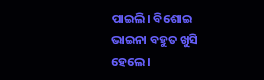ପାଇଲି। ବିଶୋଇ ଭାଇନା ବହୁତ ଖୁସି ହେଲେ।